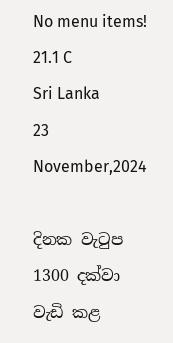No menu items!
21.1 C
Sri Lanka
23 November,2024

දිනක වැටුප 1300 දක්වා වැඩි කළ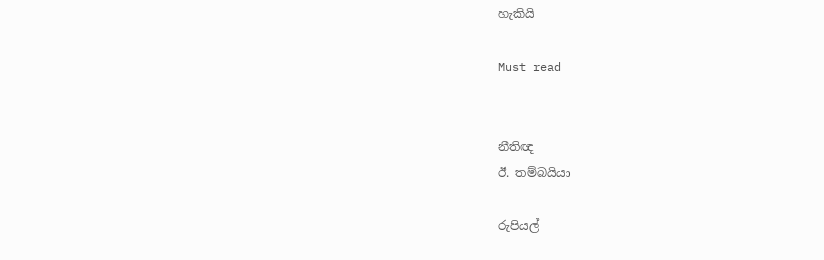හැකියි

Must read


නීතිඥ
ඊ. තම්බයියා

රුපියල්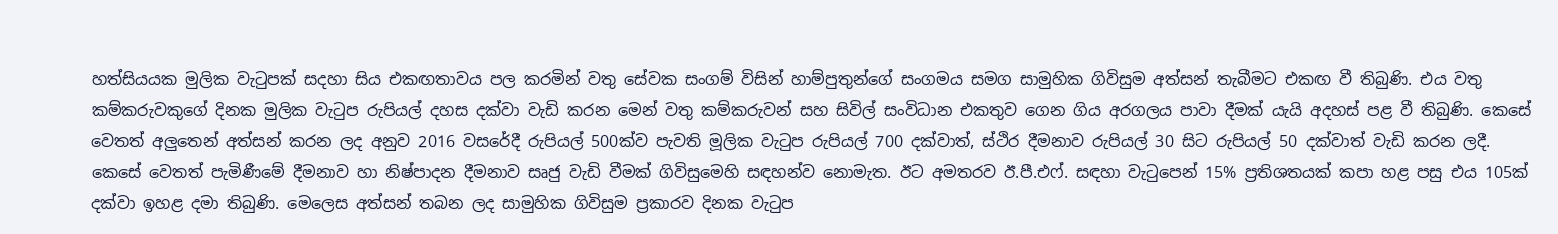හත්සියයක මුලික වැටුපක් සදහා සිය එකඟතාවය පල කරමින් වතු සේවක සංගම් විසින් හාම්පුතුන්ගේ සංගමය සමග සාමුහික ගිවිසුම අත්සන් තැබීමට එකඟ වී තිබුණි. එය වතු කම්කරුවකුගේ දිනක මුලික වැටුප රුපියල් දහස දක්වා වැඩි කරන මෙන් වතු කම්කරුවන් සහ සිවිල් සංවිධාන එකතුව ගෙන ගිය අරගලය පාවා දීමක් යැයි අදහස් පළ වී තිබුණි. කෙසේ වෙතත් අලු‍තෙන් අත්සන් කරන ලද අනුව 2016 වසරේදී රුපියල් 500ක්ව පැවති මූලික වැටුප රුපියල් 700 දක්වාත්, ස්ථිර දීමනාව රුපියල් 30 සිට රුපියල් 50 දක්වාත් වැඩි කරන ලදී. කෙසේ වෙතත් පැමිණීමේ දීමනාව හා නිෂ්පාදන දීමනාව සෘජු වැඩි වීමක් ගිවිසුමෙහි සඳහන්ව නොමැත. ඊට අමතරව ඊ.පී.එෆ්. සඳහා වැටුපෙන් 15% ප්‍රතිශතයක් කපා හළ පසු එය 105ක් දක්වා ඉහළ දමා තිබුණි. මෙලෙස අත්සන් තබන ලද සාමුහික ගිවිසුම ප්‍රකාරව දිනක වැටුප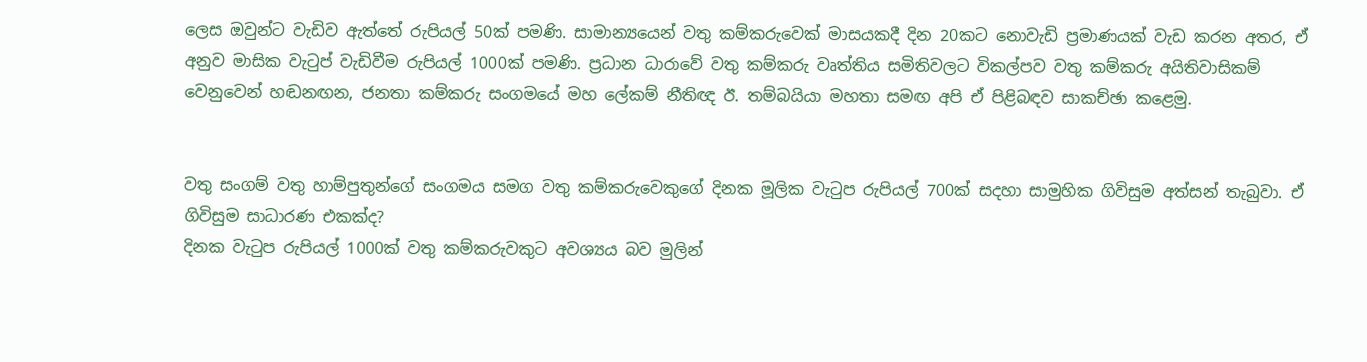ලෙස ඔවුන්ට වැඩිව ඇත්තේ රුපියල් 50ක් පමණි. සාමාන්‍යයෙන් වතු කම්කරුවෙක් මාසයකදී දින 20කට නොවැඩි ප්‍රමාණයක් වැඩ කරන අතර, ඒ අනුව මාසික වැටුප් වැඩිවීම රුපියල් 1000ක් පමණි. ප්‍රධාන ධාරාවේ වතු කම්කරු වෘත්තිය සමිතිවලට විකල්පව වතු කම්කරු අයිතිවාසිකම් වෙනුවෙන් හඬනඟන, ජනතා කම්කරු සංගමයේ මහ ලේකම් නීතිඥ ඊ. තම්බයියා මහතා සමඟ අපි ඒ පිළිබඳව සාකච්ඡා කළෙමු.


වතු සංගම් වතු හාම්පුතුන්ගේ සංගමය සමග වතු කම්කරුවෙකුගේ දිනක මූලික වැටුප රුපියල් 700ක් සදහා සාමුහික ගිවිසුම අත්සන් තැබුවා. ඒ ගිවිසුම සාධාරණ එකක්ද?
දිනක වැටුප රුපියල් 1000ක් වතු කම්කරුවකුට අවශ්‍යය බව මුලින්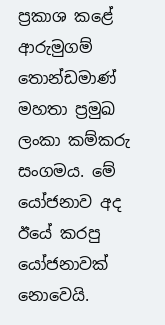ප්‍රකාශ කළේ ආරුමුගම් තොන්ඩමාණ් මහතා ප්‍රමුඛ ලංකා කම්කරු සංගමය. මේ යෝජනාව අද ඊයේ කරපු යෝජනාවක් නොවෙයි.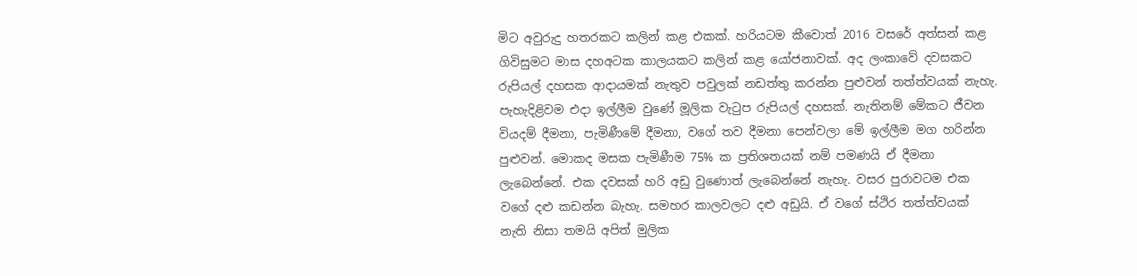මිට අවුරුදු හතරකට කලින් කළ එකක්. හරියටම කීවොත් 2016 වසරේ අත්සන් කළ ගිවිසුමට මාස දහඅටක කාලයකට කලින් කළ යෝජනාවක්. අද ලංකාවේ දවසකට රුපියල් දහසක ආදායමක් නැතුව පවුලක් නඩත්තු කරන්න පුළුවන් තත්ත්වයක් නැහැ. පැහැදිළිවම එදා ඉල්ලීම වුණේ මූලික වැටුප රුපියල් දහසක්. නැතිනම් මේකට ජීවන වියදම් දීමනා, පැමිණීමේ දීමනා, වගේ තව දීමනා පෙන්වලා මේ ඉල්ලීම මග හරින්න පුළුවන්. මොකද මසක පැමිණීම 75% ක ප්‍රතිශතයක් නම් පමණයි ඒ දීමනා ලැබෙන්නේ. එක දවසක් හරි අඩු වුණොත් ලැබෙන්නේ නැහැ. වසර පුරාවටම එක වගේ දළු කඩන්න බැහැ. සමහර කාලවලට දළු අඩුයි. ඒ වගේ ස්ථිර තත්ත්වයක් නැති නිසා තමයි අපිත් මුලික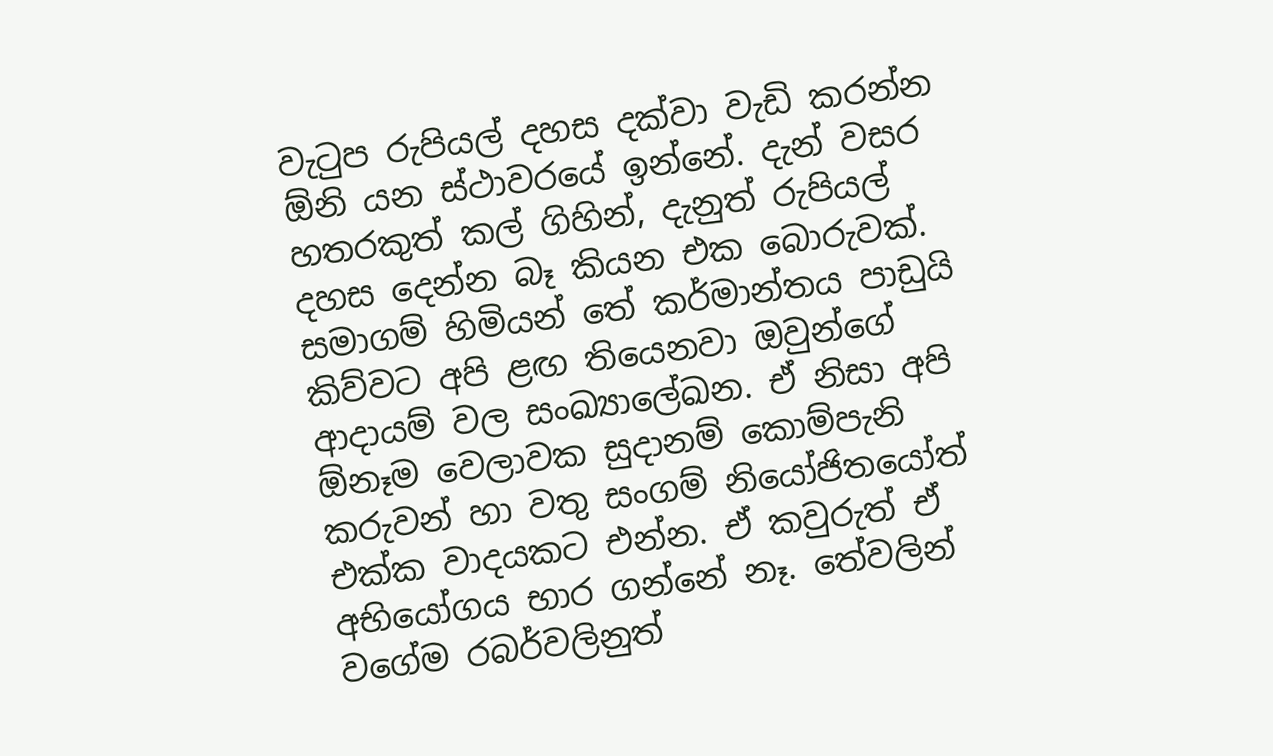වැටුප රුපියල් දහස දක්වා වැඩි කරන්න ඕනි යන ස්ථාවරයේ ඉන්නේ. දැන් වසර හතරකුත් කල් ගිහින්, දැනුත් රුපියල් දහස දෙන්න බෑ කියන එක බොරුවක්. සමාගම් හිමියන් තේ කර්මාන්තය පාඩුයි කිව්වට අපි ළඟ තියෙනවා ඔවුන්ගේ ආදායම් වල සංඛ්‍යාලේඛන. ඒ නිසා අපි ඕනෑම වෙලාවක සුදානම් කොම්පැනි කරුවන් හා වතු සංගම් නියෝජිතයෝත් එක්ක වාදයකට එන්න. ඒ කවුරුත් ඒ අභියෝගය භාර ගන්නේ නෑ. තේවලින් වගේම රබර්වලිනුත්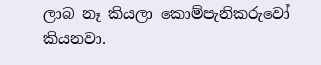ලාබ නෑ කියලා කොම්පැනිකරුවෝ කියනවා.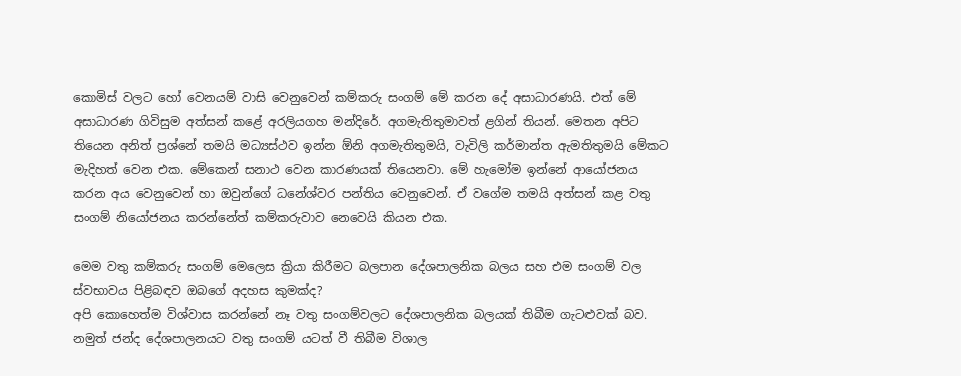කොමිස් වලට හෝ වෙනයම් වාසි වෙනුවෙන් කම්කරු සංගම් මේ කරන දේ අසාධාරණයි. එත් මේ අසාධාරණ ගිවිසුම අත්සන් කළේ අරලියගහ මන්දිරේ. අගමැතිතුමාවත් ළගින් තියන්. මෙතන අපිට තියෙන අනිත් ප්‍රශ්නේ තමයි මධ්‍යස්ථව ඉන්න ඕනි අගමැතිතුමයි, වැවිලි කර්මාන්ත ඇමතිතුමයි මේකට මැදිහත් වෙන එක. මේකෙන් සනාථ වෙන කාරණයක් තියෙනවා. මේ හැමෝම ඉන්නේ ආයෝජනය කරන අය වෙනුවෙන් හා ඔවුන්ගේ ධනේශ්වර පන්තිය වෙනුවෙන්. ඒ වගේම තමයි අත්සන් කළ වතු සංගම් නියෝජනය කරන්නේත් කම්කරුවාව නෙවෙයි කියන එක.

මෙම වතු කම්කරු සංගම් මෙලෙස ක්‍රියා කිරීමට බලපාන දේශපාලනික බලය සහ එම සංගම් වල ස්වභාවය පිළිබඳව ඔබගේ අදහස කුමක්ද?
අපි කොහෙත්ම විශ්වාස කරන්නේ නෑ වතු සංගම්වලට දේශපාලනික බලයක් තිබීම ගැටළුවක් බව. නමුත් ජන්ද දේශපාලනයට වතු සංගම් යටත් වී තිබීම විශාල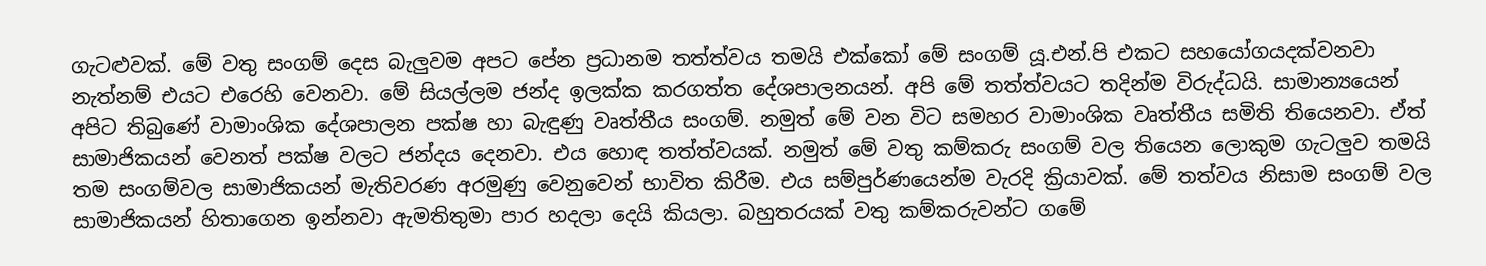ගැටළුවක්. මේ වතු සංගම් දෙස බැලු‍වම අපට පේන ප්‍රධානම තත්ත්වය තමයි එක්කෝ මේ සංගම් යූ.එන්.පි එකට සහයෝගයදක්වනවා නැත්නම් එයට එරෙහි වෙනවා. මේ සියල්ලම ජන්ද ඉලක්ක කරගත්ත දේශපාලනයන්. අපි මේ තත්ත්වයට තදින්ම විරුද්ධයි. සාමාන්‍යයෙන් අපිට තිබුණේ වාමාංශික දේශපාලන පක්ෂ හා බැඳුණු වෘත්තීය සංගම්. නමුත් මේ වන විට සමහර වාමාංශික වෘත්තීය සමිති තියෙනවා. ඒත් සාමාජිකයන් වෙනත් පක්ෂ වලට ජන්දය දෙනවා. එය හොඳ තත්ත්වයක්. නමුත් මේ වතු කම්කරු සංගම් වල තියෙන ලොකුම ගැටලු‍ව තමයි තම සංගම්වල සාමාජිකයන් මැතිවරණ අරමුණු වෙනුවෙන් භාවිත කිරීම. එය සම්පුර්ණයෙන්ම වැරදි ක්‍රියාවක්. මේ තත්වය නිසාම සංගම් වල සාමාජිකයන් හිතාගෙන ඉන්නවා ඇමතිතුමා පාර හදලා දෙයි කියලා. බහුතරයක් වතු කම්කරුවන්ට ගමේ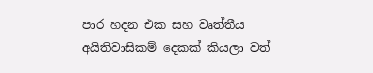පාර හදන එක සහ වෘත්තීය අයිතිවාසිකම් දෙකක් කියලා වත්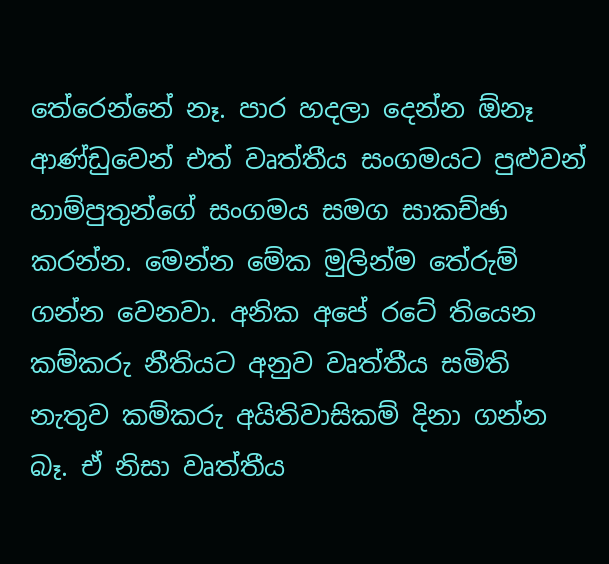තේරෙන්නේ නෑ. පාර හදලා දෙන්න ඕනෑ ආණ්ඩුවෙන් එත් වෘත්තීය සංගමයට පුළුවන් හාම්පුතුන්ගේ සංගමය සමග සාකච්ඡා කරන්න. මෙන්න මේක මුලින්ම තේරුම් ගන්න වෙනවා. අනික අපේ රටේ තියෙන කම්කරු නීතියට අනුව වෘත්තීය සමිති නැතුව කම්කරු අයිතිවාසිකම් දිනා ගන්න බෑ. ඒ නිසා වෘත්තීය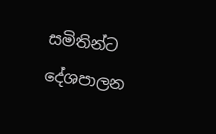සමිතින්ට දේශපාලන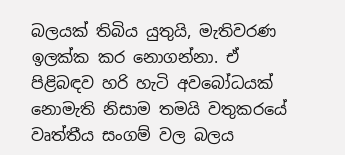බලයක් තිබිය යුතුයි, මැතිවරණ ඉලක්ක කර නොගන්නා. ඒ පිළිබඳව හරි හැටි අවබෝධයක් නොමැති නිසාම තමයි වතුකරයේ වෘත්තීය සංගම් වල බලය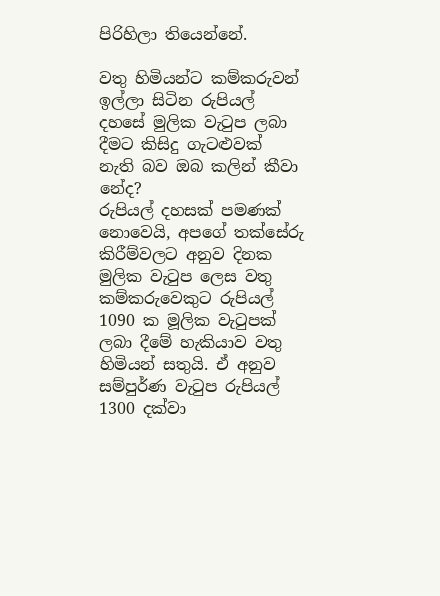පිරිහිලා තියෙන්නේ.

වතු හිමියන්ට කම්කරුවන් ඉල්ලා සිටින රුපියල් දහසේ මුලික වැටුප ලබා දීමට කිසිදු ගැටළුවක් නැති බව ඔබ කලින් කීවා නේද?
රුපියල් දහසක් පමණක් නොවෙයි, අපගේ තක්සේරු කිරීම්වලට අනුව දිනක මුලික වැටුප ලෙස වතු කම්කරුවෙකුට රුපියල් 1090 ක මූලික වැටුපක් ලබා දීමේ හැකියාව වතු හිමියන් සතුයි. ඒ අනුව සම්පුර්ණ වැටුප රුපියල් 1300 දක්වා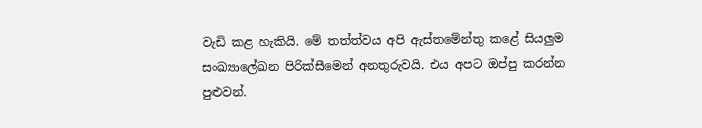වැඩි කළ හැකියි. මේ තත්ත්වය අපි ඇස්තමේන්තු කළේ සියලු‍ම සංඛ්‍යාලේඛන පිරික්සීමෙන් අනතුරුවයි. එය අපට ඔප්පු කරන්න පුළුවන්.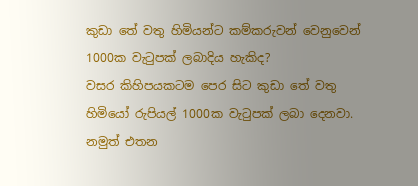කුඩා තේ වතු හිමියන්ට කම්කරුවන් වෙනුවෙන් 1000ක වැටුපක් ලබාදිය හැකිද?
වසර කිහිපයකටම පෙර සිට කුඩා තේ වතු හිමියෝ රුපියල් 1000ක වැටුපක් ලබා දෙනවා. නමුත් එතන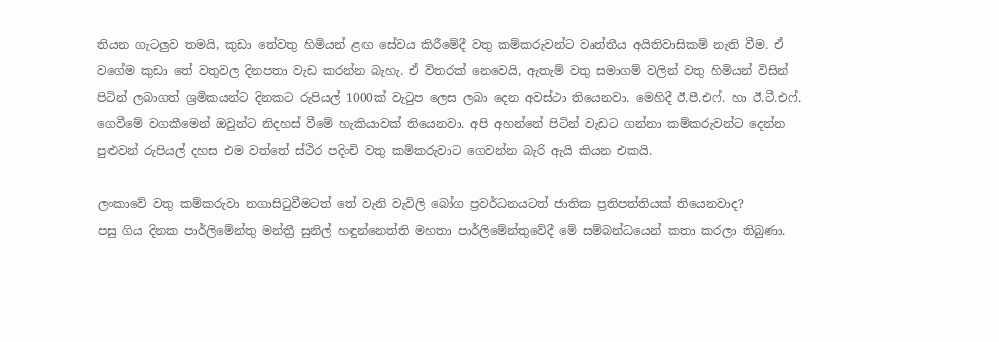තියන ගැටලු‍ව තමයි, කුඩා තේවතු හිමියන් ළඟ සේවය කිරීමේදී වතු කම්කරුවන්ට වෘත්තීය අයිතිවාසිකම් නැති වීම. ඒ වගේම කුඩා තේ වතුවල දිනපතා වැඩ කරන්න බැහැ. ඒ විතරක් නෙවෙයි, ඇතැම් වතු සමාගම් වලින් වතු හිමියන් විසින් පිටින් ලබාගත් ශ්‍රමිකයන්ට දිනකට රුපියල් 1000ක් වැටුප ලෙස ලබා දෙන අවස්ථා තියෙනවා. මෙහිදී ඊ.පී.එෆ්. හා ඊ.ටී.එෆ්. ගෙවීමේ වගකීමෙන් ඔවුන්ට නිදහස් වීමේ හැකියාවක් තියෙනවා. අපි අහන්නේ පිටින් වැඩට ගන්නා කම්කරුවන්ට දෙන්න පුළුවන් රුපියල් දහස එම වත්තේ ස්ථිර පදිංචි වතු කම්කරුවාට ගෙවන්න බැරි ඇයි කියන එකයි.

ලංකාවේ වතු කම්කරුවා නගාසිටුවීමටත් තේ වැනි වැවිලි බෝග ප්‍රවර්ධනයටත් ජාතික ප්‍රතිපත්තියක් තියෙනවාද?
පසු ගිය දිනක පාර්ලිමේන්තු මන්ත්‍රී සුනිල් හඳුන්නෙත්ති මහතා පාර්ලිමේන්තුවේදී මේ සම්බන්ධයෙන් කතා කරලා තිබුණා.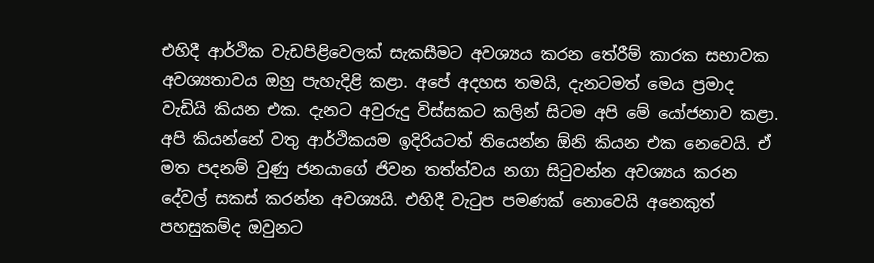එහිදී ආර්ථික වැඩපිළිවෙලක් සැකසීමට අවශ්‍යය කරන තේරීම් කාරක සභාවක අවශ්‍යතාවය ඔහු පැහැදිළි කළා. අපේ අදහස තමයි, දැනටමත් මෙය ප්‍රමාද වැඩියි කියන එක. දැනට අවුරුදු විස්සකට කලින් සිටම අපි මේ යෝජනාව කළා. අපි කියන්නේ වතු ආර්ථිකයම ඉදිරියටත් තියෙන්න ඕනි කියන එක නෙවෙයි. ඒ මත පදනම් වුණු ජනයාගේ ජිවන තත්ත්වය නගා සිටුවන්න අවශ්‍යය කරන දේවල් සකස් කරන්න අවශ්‍යයි. එහිදී වැටුප පමණක් නොවෙයි අනෙකුත් පහසුකම්ද ඔවුනට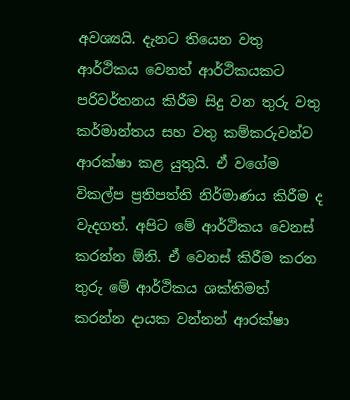අවශ්‍යයි. දැනට තියෙන වතු ආර්ථිකය වෙනත් ආර්ථිකයකට පරිවර්තනය කිරීම සිදු වන තුරු වතු කර්මාන්තය සහ වතු කම්කරුවන්ව ආරක්ෂා කළ යුතුයි. ඒ වගේම විකල්ප ප්‍රතිපත්ති නිර්මාණය කිරීම ද වැදගත්. අපිට මේ ආර්ථිකය වෙනස් කරන්න ඕනි. ඒ වෙනස් කිරීම කරන තුරු මේ ආර්ථිකය ශක්තිමත් කරන්න දායක වන්නන් ආරක්ෂා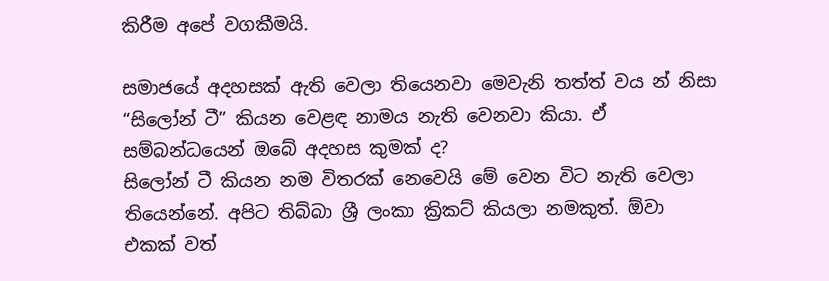කිරීම අපේ වගකීමයි.

සමාජයේ අදහසක් ඇති වෙලා තියෙනවා මෙවැනි තත්ත් වය න් නිසා “සිලෝන් ටී” කියන වෙළඳ නාමය නැති වෙනවා කියා. ඒ සම්බන්ධයෙන් ඔබේ අදහස කුමක් ද?
සිලෝන් ටී කියන නම විතරක් නෙවෙයි මේ වෙන විට නැති වෙලා තියෙන්නේ. අපිට තිබ්බා ශ්‍රී ලංකා ක්‍රිකට් කියලා නමකුත්. ඕවා එකක් වත්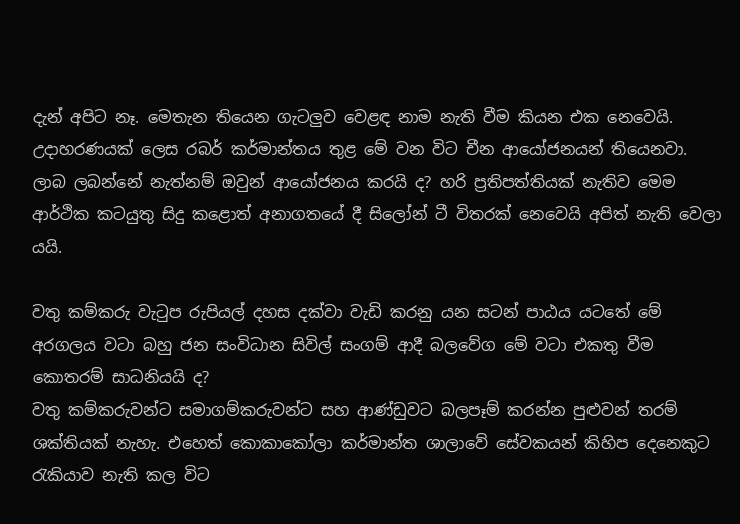දැන් අපිට නෑ. මෙතැන තියෙන ගැටලු‍ව වෙළඳ නාම නැති වීම කියන එක නෙවෙයි. උදාහරණයක් ලෙස රබර් කර්මාන්තය තුළ මේ වන විට චීන ආයෝජනයන් තියෙනවා. ලාබ ලබන්නේ නැත්නම් ඔවුන් ආයෝජනය කරයි ද? හරි ප්‍රතිපත්තියක් නැතිව මෙම ආර්ථික කටයුතු සිදු කළොත් අනාගතයේ දී සිලෝන් ටී විතරක් නෙවෙයි අපිත් නැති වෙලා යයි.

වතු කම්කරු වැටුප රුපියල් දහස දක්වා වැඩි කරනු යන සටන් පාඨය යටතේ මේ අරගලය වටා බහු ජන සංවිධාන සිවිල් සංගම් ආදී බලවේග මේ වටා එකතු වීම කොතරම් සාධනියයි ද?
වතු කම්කරුවන්ට සමාගම්කරුවන්ට සහ ආණ්ඩුවට බලපෑම් කරන්න පුළුවන් තරම් ශක්තියක් නැහැ. එහෙත් කොකාකෝලා කර්මාන්ත ශාලාවේ සේවකයන් කිහිප දෙනෙකුට රැකියාව නැති කල විට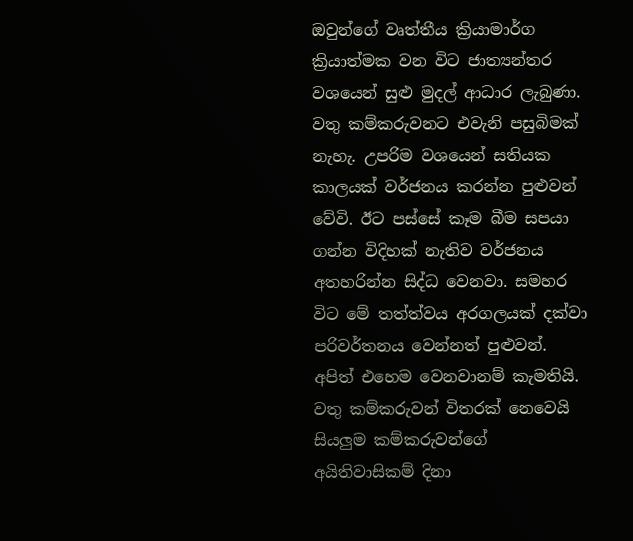ඔවුන්ගේ වෘත්තීය ක්‍රියාමාර්ග ක්‍රියාත්මක වන විට ජාත්‍යන්තර වශයෙන් සුළු මුදල් ආධාර ලැබුණා. වතු කම්කරුවනට එවැනි පසුබිමක් නැහැ. උපරිම වශයෙන් සතියක කාලයක් වර්ජනය කරන්න පුළුවන් වේවි. ඊට පස්සේ කෑම බීම සපයා ගන්න විදිහක් නැතිව වර්ජනය අතහරින්න සිද්ධ වෙනවා. සමහර විට මේ තත්ත්වය අරගලයක් දක්වා පරිවර්තනය වෙන්නත් පුළුවන්. අපිත් එහෙම වෙනවානම් කැමතියි. වතු කම්කරුවන් විතරක් නෙවෙයි සියලු‍ම කම්කරුවන්ගේ අයිතිවාසිකම් දිනා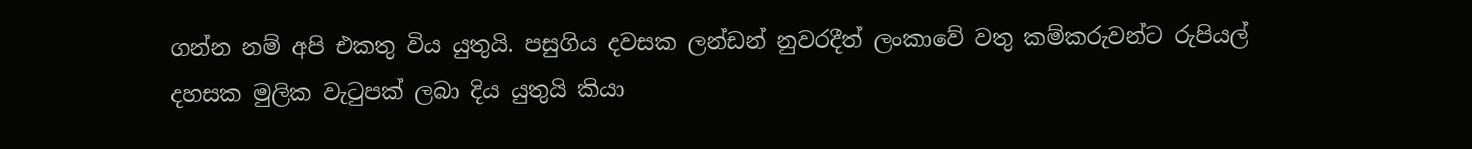ගන්න නම් අපි එකතු විය යුතුයි. පසුගිය දවසක ලන්ඩන් නුවරදීත් ලංකාවේ වතු කම්කරුවන්ට රුපියල් දහසක මුලික වැටුපක් ලබා දිය යුතුයි කියා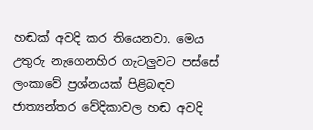හඬක් අවදි කර තියෙනවා. මෙය උතුරු නැගෙනහිර ගැටලු‍වට පස්සේ ලංකාවේ ප්‍රශ්නයක් පිළිබඳව ජාත්‍යන්තර වේදිකාවල හඬ අවදි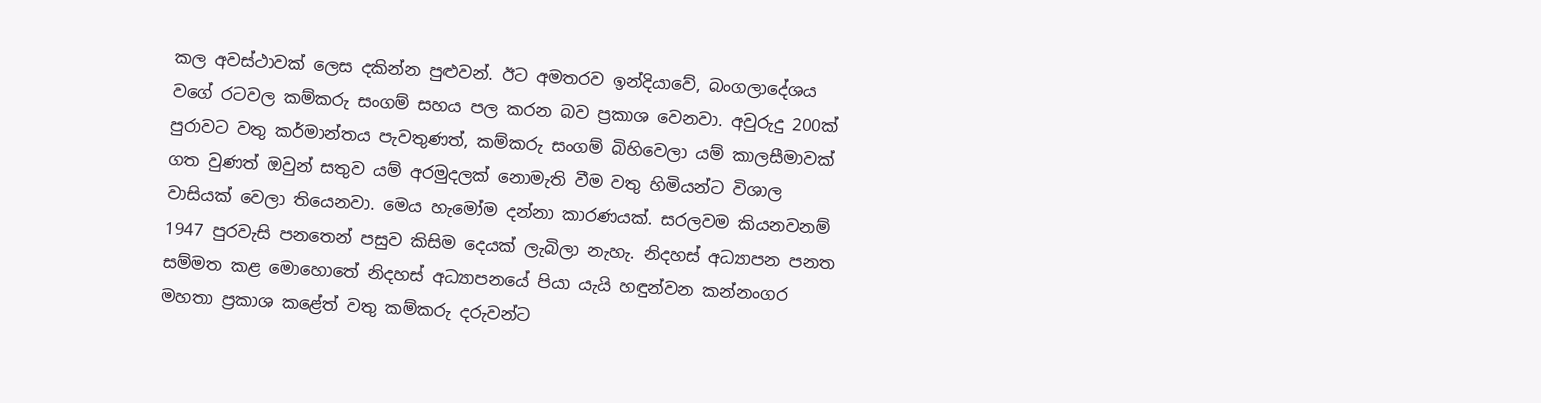කල අවස්ථාවක් ලෙස දකින්න පුළුවන්. ඊට අමතරව ඉන්දියාවේ, බංගලාදේශය වගේ රටවල කම්කරු සංගම් සහය පල කරන බව ප්‍රකාශ වෙනවා. අවුරුදු 200ක් පුරාවට වතු කර්මාන්තය පැවතුණත්, කම්කරු සංගම් බිහිවෙලා යම් කාලසීමාවක් ගත වුණත් ඔවුන් සතුව යම් අරමුදලක් නොමැති වීම වතු හිමියන්ට විශාල වාසියක් වෙලා තියෙනවා. මෙය හැමෝම දන්නා කාරණයක්. සරලවම කියනවනම් 1947 පුරවැසි පනතෙන් පසුව කිසිම දෙයක් ලැබිලා නැහැ. නිදහස් අධ්‍යාපන පනත සම්මත කළ මොහොතේ නිදහස් අධ්‍යාපනයේ පියා යැයි හඳුන්වන කන්නංගර මහතා ප්‍රකාශ කළේත් වතු කම්කරු දරුවන්ට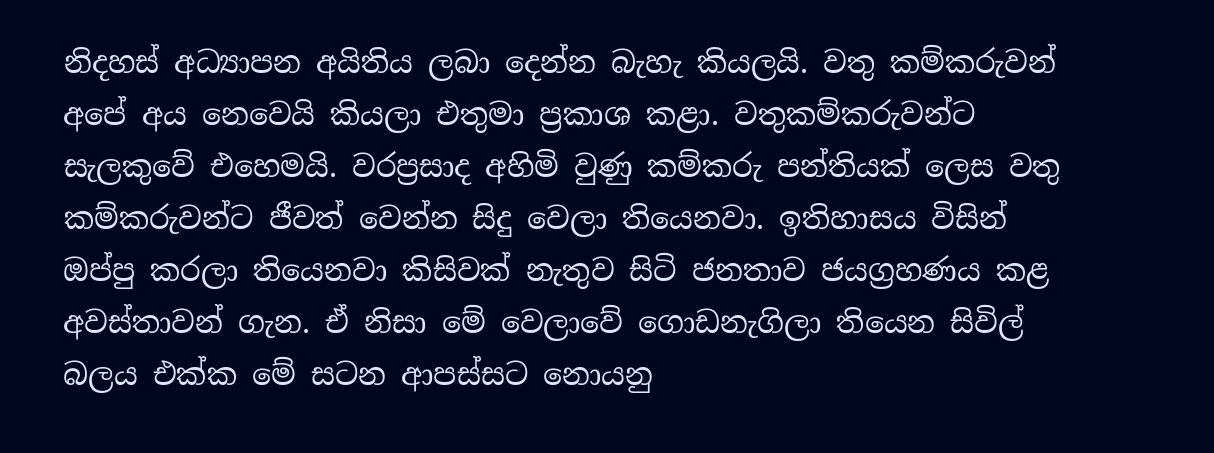නිදහස් අධ්‍යාපන අයිතිය ලබා දෙන්න බැහැ කියලයි. වතු කම්කරුවන් අපේ අය නෙවෙයි කියලා එතුමා ප්‍රකාශ කළා. වතුකම්කරුවන්ට සැලකුවේ එහෙමයි. වරප්‍රසාද අහිමි වුණු කම්කරු පන්තියක් ලෙස වතු කම්කරුවන්ට ජීවත් වෙන්න සිදු වෙලා තියෙනවා. ඉතිහාසය විසින් ඔප්පු කරලා තියෙනවා කිසිවක් නැතුව සිටි ජනතාව ජයග්‍රහණය කළ අවස්තාවන් ගැන. ඒ නිසා මේ වෙලාවේ ගොඩනැගිලා තියෙන සිවිල් බලය එක්ක මේ සටන ආපස්සට නොයනු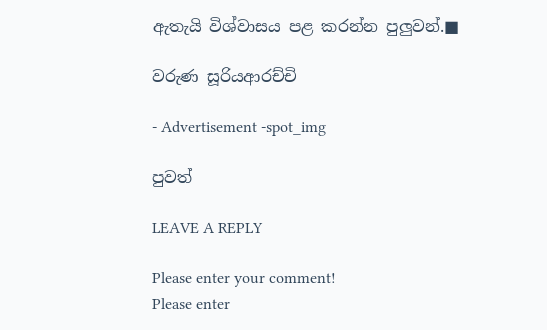ඇතැයි විශ්වාසය පළ කරන්න පුලු‍වන්.■

වරුණ සූරියආරච්චි

- Advertisement -spot_img

පුවත්

LEAVE A REPLY

Please enter your comment!
Please enter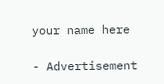your name here

- Advertisement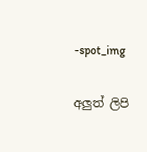-spot_img

අලුත් ලිපි